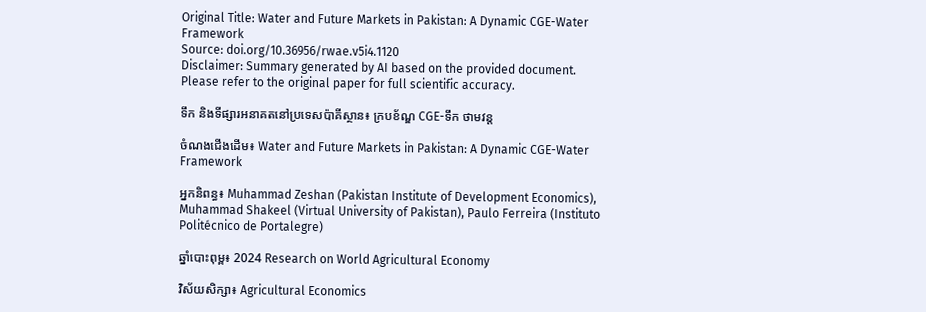Original Title: Water and Future Markets in Pakistan: A Dynamic CGE-Water Framework
Source: doi.org/10.36956/rwae.v5i4.1120
Disclaimer: Summary generated by AI based on the provided document. Please refer to the original paper for full scientific accuracy.

ទឹក និងទីផ្សារអនាគតនៅប្រទេសប៉ាគីស្ថាន៖ ក្របខ័ណ្ឌ CGE-ទឹក ថាមវន្ត

ចំណងជើងដើម៖ Water and Future Markets in Pakistan: A Dynamic CGE-Water Framework

អ្នកនិពន្ធ៖ Muhammad Zeshan (Pakistan Institute of Development Economics), Muhammad Shakeel (Virtual University of Pakistan), Paulo Ferreira (Instituto Politécnico de Portalegre)

ឆ្នាំបោះពុម្ព៖ 2024 Research on World Agricultural Economy

វិស័យសិក្សា៖ Agricultural Economics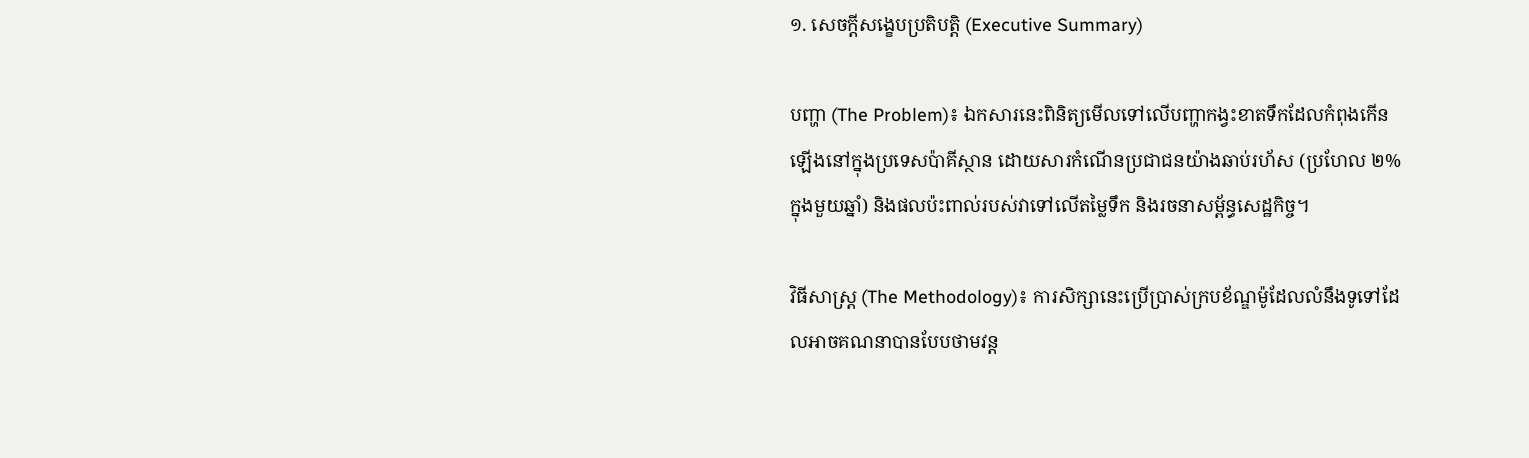១. សេចក្តីសង្ខេបប្រតិបត្តិ (Executive Summary)

បញ្ហា (The Problem)៖ ឯកសារនេះពិនិត្យមើលទៅលើបញ្ហាកង្វះខាតទឹកដែលកំពុងកើនឡើងនៅក្នុងប្រទេសប៉ាគីស្ថាន ដោយសារកំណើនប្រជាជនយ៉ាងឆាប់រហ័ស (ប្រហែល ២% ក្នុងមួយឆ្នាំ) និងផលប៉ះពាល់របស់វាទៅលើតម្លៃទឹក និងរចនាសម្ព័ន្ធសេដ្ឋកិច្ច។

វិធីសាស្ត្រ (The Methodology)៖ ការសិក្សានេះប្រើប្រាស់ក្របខ័ណ្ឌម៉ូដែលលំនឹងទូទៅដែលអាចគណនាបានបែបថាមវន្ត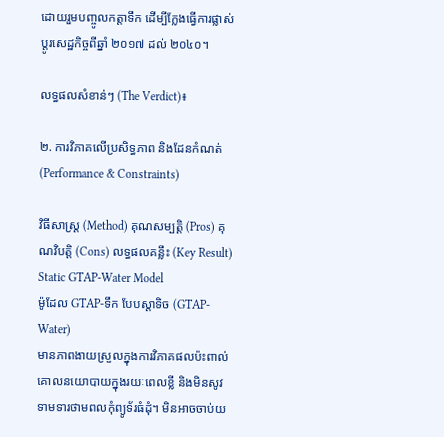ដោយរួមបញ្ចូលកត្តាទឹក ដើម្បីក្លែងធ្វើការផ្លាស់ប្តូរសេដ្ឋកិច្ចពីឆ្នាំ ២០១៧ ដល់ ២០៤០។

លទ្ធផលសំខាន់ៗ (The Verdict)៖

២. ការវិភាគលើប្រសិទ្ធភាព និងដែនកំណត់ (Performance & Constraints)

វិធីសាស្ត្រ (Method) គុណសម្បត្តិ (Pros) គុណវិបត្តិ (Cons) លទ្ធផលគន្លឹះ (Key Result)
Static GTAP-Water Model
ម៉ូដែល GTAP-ទឹក បែបស្តាទិច (GTAP-Water)
មានភាពងាយស្រួលក្នុងការវិភាគផលប៉ះពាល់គោលនយោបាយក្នុងរយៈពេលខ្លី និងមិនសូវទាមទារថាមពលកុំព្យូទ័រធំដុំ។ មិនអាចចាប់យ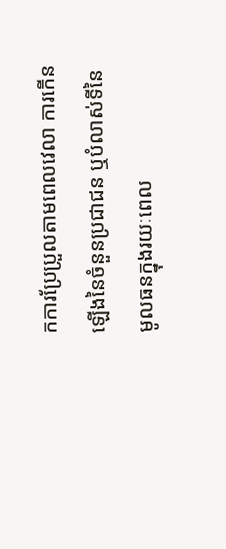កការប្រែប្រួលតាមពេលវេលា ការកើនឡើងនៃចំនួនប្រជាជន ឬបំលាស់ទីនៃមូលធនក្នុងរយៈពេល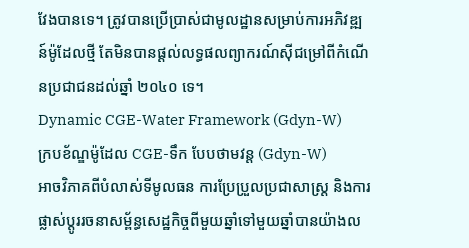វែងបានទេ។ ត្រូវបានប្រើប្រាស់ជាមូលដ្ឋានសម្រាប់ការអភិវឌ្ឍន៍ម៉ូដែលថ្មី តែមិនបានផ្តល់លទ្ធផលព្យាករណ៍ស៊ីជម្រៅពីកំណើនប្រជាជនដល់ឆ្នាំ ២០៤០ ទេ។
Dynamic CGE-Water Framework (Gdyn-W)
ក្របខ័ណ្ឌម៉ូដែល CGE-ទឹក បែបថាមវន្ត (Gdyn-W)
អាចវិភាគពីបំលាស់ទីមូលធន ការប្រែប្រួលប្រជាសាស្ត្រ និងការផ្លាស់ប្តូររចនាសម្ព័ន្ធសេដ្ឋកិច្ចពីមួយឆ្នាំទៅមួយឆ្នាំបានយ៉ាងល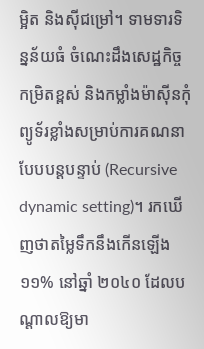ម្អិត និងស៊ីជម្រៅ។ ទាមទារទិន្នន័យធំ ចំណេះដឹងសេដ្ឋកិច្ចកម្រិតខ្ពស់ និងកម្លាំងម៉ាស៊ីនកុំព្យូទ័រខ្លាំងសម្រាប់ការគណនាបែបបន្តបន្ទាប់ (Recursive dynamic setting)។ រកឃើញថាតម្លៃទឹកនឹងកើនឡើង ១១% នៅឆ្នាំ ២០៤០ ដែលបណ្តាលឱ្យមា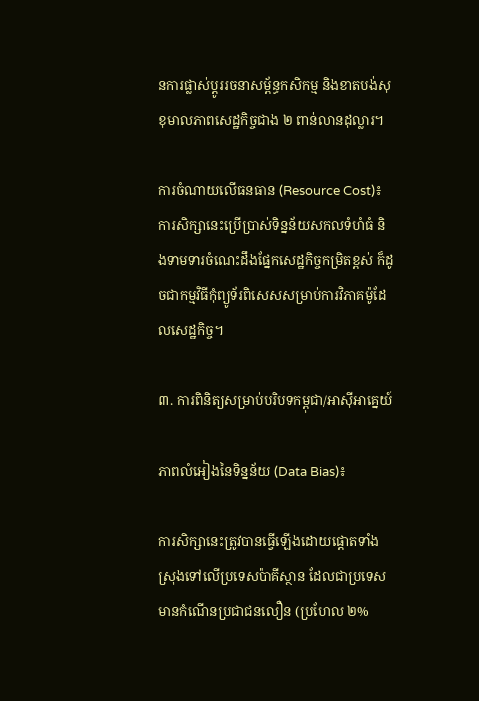នការផ្លាស់ប្តូររចនាសម្ព័ន្ធកសិកម្ម និងខាតបង់សុខុមាលភាពសេដ្ឋកិច្ចជាង ២ ពាន់លានដុល្លារ។

ការចំណាយលើធនធាន (Resource Cost)៖ ការសិក្សានេះប្រើប្រាស់ទិន្នន័យសកលទំហំធំ និងទាមទារចំណេះដឹងផ្នែកសេដ្ឋកិច្ចកម្រិតខ្ពស់ ក៏ដូចជាកម្មវិធីកុំព្យូទ័រពិសេសសម្រាប់ការវិភាគម៉ូដែលសេដ្ឋកិច្ច។

៣. ការពិនិត្យសម្រាប់បរិបទកម្ពុជា/អាស៊ីអាគ្នេយ៍

ភាពលំអៀងនៃទិន្នន័យ (Data Bias)៖

ការសិក្សានេះត្រូវបានធ្វើឡើងដោយផ្តោតទាំងស្រុងទៅលើប្រទេសប៉ាគីស្ថាន ដែលជាប្រទេសមានកំណើនប្រជាជនលឿន (ប្រហែល ២%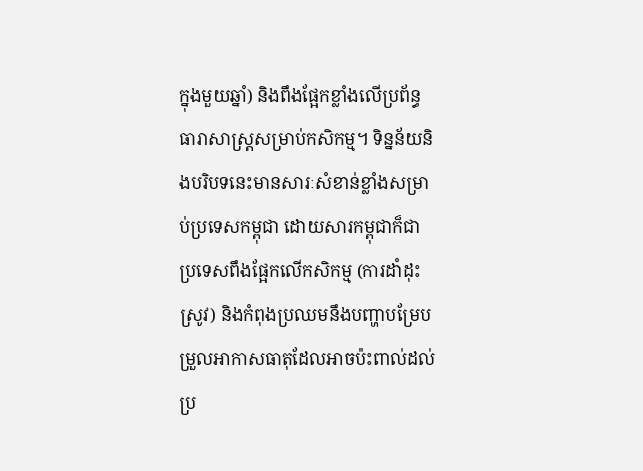ក្នុងមួយឆ្នាំ) និងពឹងផ្អែកខ្លាំងលើប្រព័ន្ធធារាសាស្ត្រសម្រាប់កសិកម្ម។ ទិន្នន័យនិងបរិបទនេះមានសារៈសំខាន់ខ្លាំងសម្រាប់ប្រទេសកម្ពុជា ដោយសារកម្ពុជាក៏ជាប្រទេសពឹងផ្អែកលើកសិកម្ម (ការដាំដុះស្រូវ) និងកំពុងប្រឈមនឹងបញ្ហាបម្រែបម្រួលអាកាសធាតុដែលអាចប៉ះពាល់ដល់ប្រ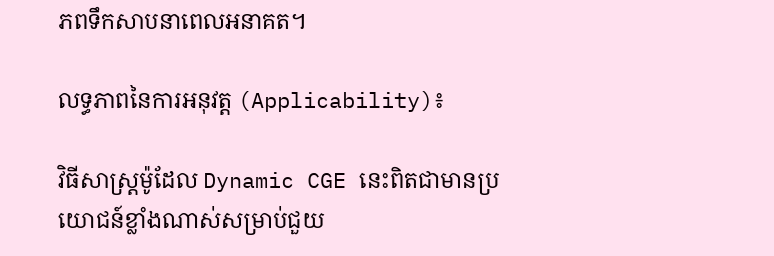ភពទឹកសាបនាពេលអនាគត។

លទ្ធភាពនៃការអនុវត្ត (Applicability)៖

វិធីសាស្ត្រម៉ូដែល Dynamic CGE នេះពិតជាមានប្រយោជន៍ខ្លាំងណាស់សម្រាប់ជួយ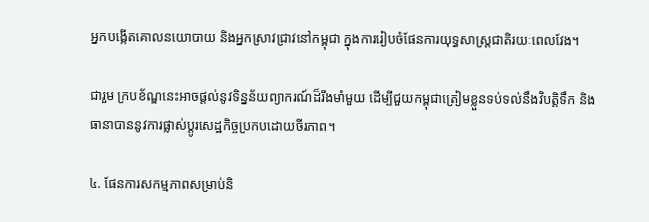អ្នកបង្កើតគោលនយោបាយ និងអ្នកស្រាវជ្រាវនៅកម្ពុជា ក្នុងការរៀបចំផែនការយុទ្ធសាស្ត្រជាតិរយៈពេលវែង។

ជារួម ក្របខ័ណ្ឌនេះអាចផ្តល់នូវទិន្នន័យព្យាករណ៍ដ៏រឹងមាំមួយ ដើម្បីជួយកម្ពុជាត្រៀមខ្លួនទប់ទល់នឹងវិបត្តិទឹក និងធានាបាននូវការផ្លាស់ប្តូរសេដ្ឋកិច្ចប្រកបដោយចីរភាព។

៤. ផែនការសកម្មភាពសម្រាប់និ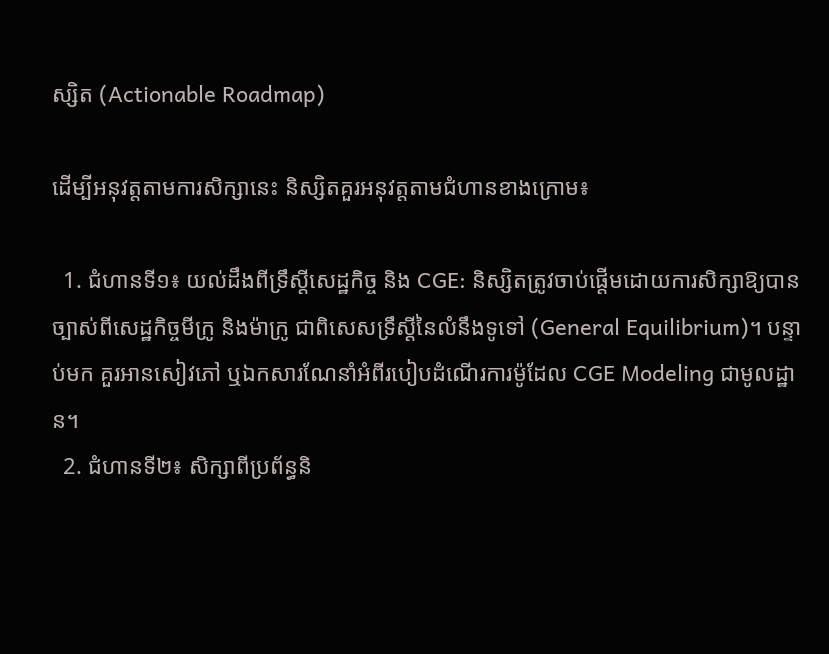ស្សិត (Actionable Roadmap)

ដើម្បីអនុវត្តតាមការសិក្សានេះ និស្សិតគួរអនុវត្តតាមជំហានខាងក្រោម៖

  1. ជំហានទី១៖ យល់ដឹងពីទ្រឹស្តីសេដ្ឋកិច្ច និង CGE: និស្សិតត្រូវចាប់ផ្តើមដោយការសិក្សាឱ្យបានច្បាស់ពីសេដ្ឋកិច្ចមីក្រូ និងម៉ាក្រូ ជាពិសេសទ្រឹស្តីនៃលំនឹងទូទៅ (General Equilibrium)។ បន្ទាប់មក គួរអានសៀវភៅ ឬឯកសារណែនាំអំពីរបៀបដំណើរការម៉ូដែល CGE Modeling ជាមូលដ្ឋាន។
  2. ជំហានទី២៖ សិក្សាពីប្រព័ន្ធនិ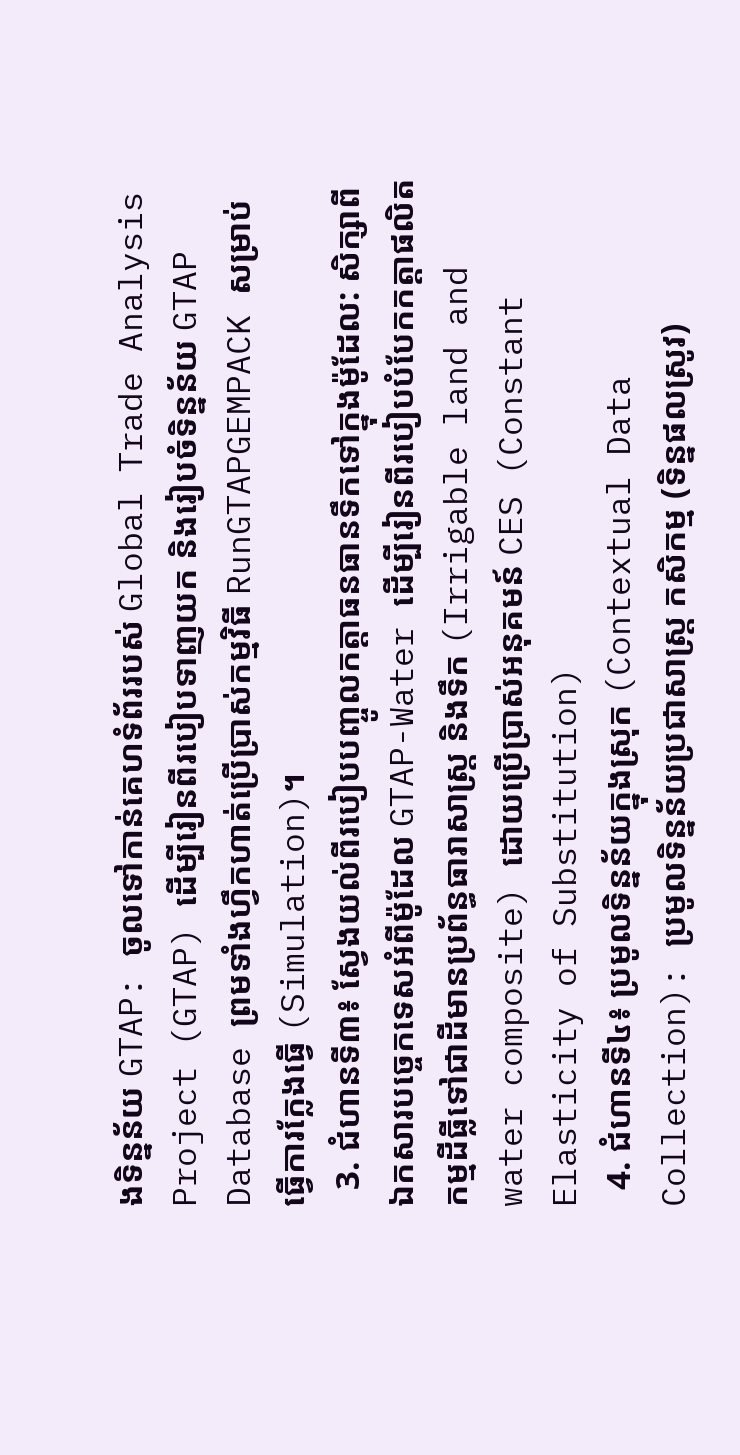ងទិន្នន័យ GTAP: ចូលទៅកាន់គេហទំព័ររបស់ Global Trade Analysis Project (GTAP) ដើម្បីរៀនពីរបៀបទាញយក និងរៀបចំទិន្នន័យ GTAP Database ព្រមទាំងហ្វឹកហាត់ប្រើប្រាស់កម្មវិធី RunGTAPGEMPACK សម្រាប់ធ្វើការក្លែងធ្វើ (Simulation)។
  3. ជំហានទី៣៖ ស្វែងយល់ពីរបៀបបញ្ចូលកត្តាធនធានទឹកទៅក្នុងម៉ូដែល: សិក្សាពីឯកសារបច្ចេកទេសអំពីម៉ូដែល GTAP-Water ដើម្បីរៀនពីរបៀបបំបែកកត្តាផលិតកម្មដីធ្លីទៅជាដីមានប្រព័ន្ធធារាសាស្ត្រ និងទឹក (Irrigable land and water composite) ដោយប្រើប្រាស់អនុគមន៍ CES (Constant Elasticity of Substitution)
  4. ជំហានទី៤៖ ប្រមូលទិន្នន័យក្នុងស្រុក (Contextual Data Collection): ប្រមូលទិន្នន័យប្រជាសាស្ត្រ កសិកម្ម (ទិន្នផលស្រូវ)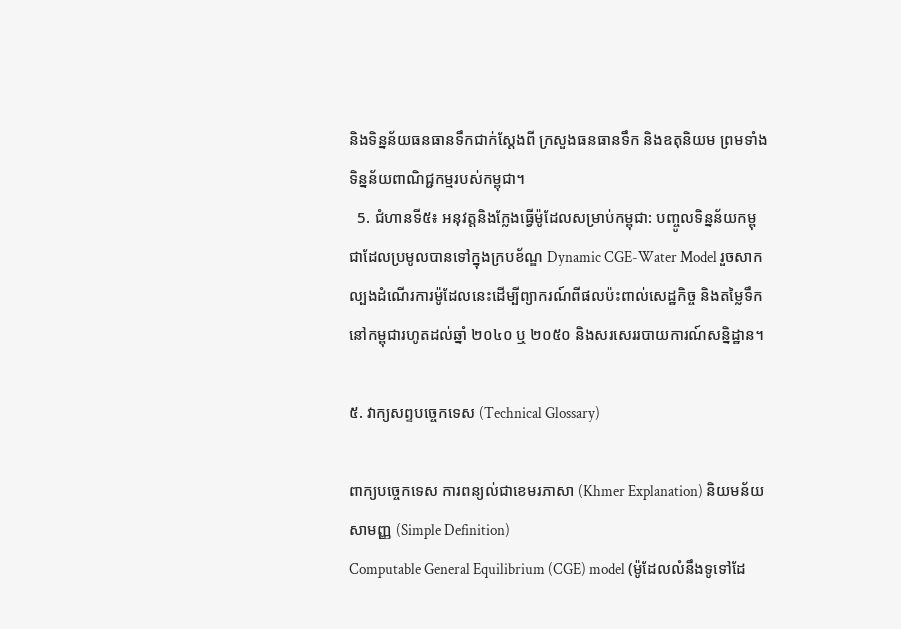និងទិន្នន័យធនធានទឹកជាក់ស្តែងពី ក្រសួងធនធានទឹក និងឧតុនិយម ព្រមទាំងទិន្នន័យពាណិជ្ជកម្មរបស់កម្ពុជា។
  5. ជំហានទី៥៖ អនុវត្តនិងក្លែងធ្វើម៉ូដែលសម្រាប់កម្ពុជា: បញ្ចូលទិន្នន័យកម្ពុជាដែលប្រមូលបានទៅក្នុងក្របខ័ណ្ឌ Dynamic CGE-Water Model រួចសាកល្បងដំណើរការម៉ូដែលនេះដើម្បីព្យាករណ៍ពីផលប៉ះពាល់សេដ្ឋកិច្ច និងតម្លៃទឹកនៅកម្ពុជារហូតដល់ឆ្នាំ ២០៤០ ឬ ២០៥០ និងសរសេររបាយការណ៍សន្និដ្ឋាន។

៥. វាក្យសព្ទបច្ចេកទេស (Technical Glossary)

ពាក្យបច្ចេកទេស ការពន្យល់ជាខេមរភាសា (Khmer Explanation) និយមន័យសាមញ្ញ (Simple Definition)
Computable General Equilibrium (CGE) model (ម៉ូដែលលំនឹងទូទៅដែ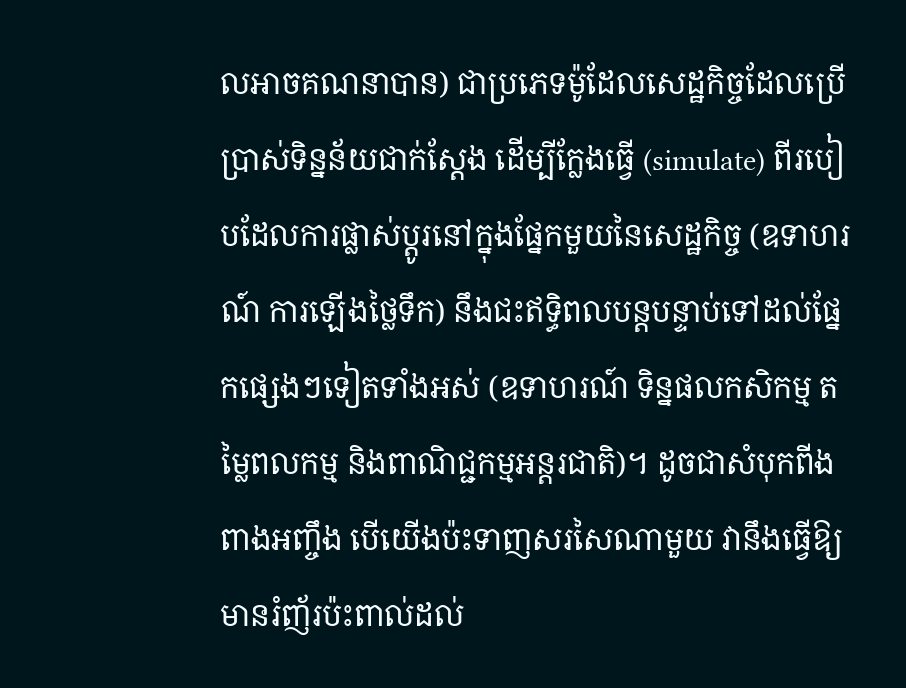លអាចគណនាបាន) ជាប្រភេទម៉ូដែលសេដ្ឋកិច្ចដែលប្រើប្រាស់ទិន្នន័យជាក់ស្តែង ដើម្បីក្លែងធ្វើ (simulate) ពីរបៀបដែលការផ្លាស់ប្តូរនៅក្នុងផ្នែកមួយនៃសេដ្ឋកិច្ច (ឧទាហរណ៍ ការឡើងថ្លៃទឹក) នឹងជះឥទ្ធិពលបន្តបន្ទាប់ទៅដល់ផ្នែកផ្សេងៗទៀតទាំងអស់ (ឧទាហរណ៍ ទិន្នផលកសិកម្ម តម្លៃពលកម្ម និងពាណិជ្ជកម្មអន្តរជាតិ)។ ដូចជាសំបុកពីងពាងអញ្ចឹង បើយើងប៉ះទាញសរសៃណាមួយ វានឹងធ្វើឱ្យមានរំញ័រប៉ះពាល់ដល់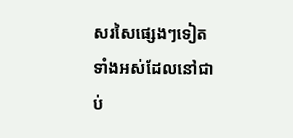សរសៃផ្សេងៗទៀតទាំងអស់ដែលនៅជាប់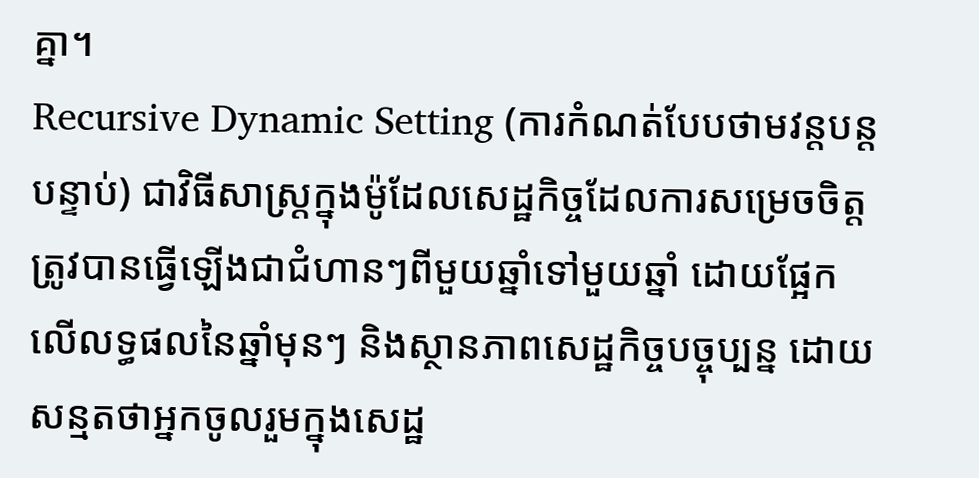គ្នា។
Recursive Dynamic Setting (ការកំណត់បែបថាមវន្តបន្តបន្ទាប់) ជាវិធីសាស្ត្រក្នុងម៉ូដែលសេដ្ឋកិច្ចដែលការសម្រេចចិត្តត្រូវបានធ្វើឡើងជាជំហានៗពីមួយឆ្នាំទៅមួយឆ្នាំ ដោយផ្អែកលើលទ្ធផលនៃឆ្នាំមុនៗ និងស្ថានភាពសេដ្ឋកិច្ចបច្ចុប្បន្ន ដោយសន្មតថាអ្នកចូលរួមក្នុងសេដ្ឋ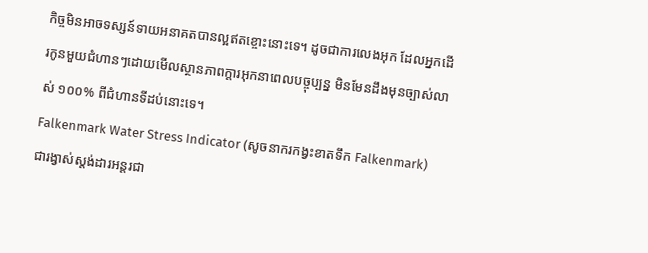កិច្ចមិនអាចទស្សន៍ទាយអនាគតបានល្អឥតខ្ចោះនោះទេ។ ដូចជាការលេងអុក ដែលអ្នកដើរកូនមួយជំហានៗដោយមើលស្ថានភាពក្តារអុកនាពេលបច្ចុប្បន្ន មិនមែនដឹងមុនច្បាស់លាស់ ១០០% ពីជំហានទីដប់នោះទេ។
Falkenmark Water Stress Indicator (សូចនាករកង្វះខាតទឹក Falkenmark) ជារង្វាស់ស្តង់ដារអន្តរជា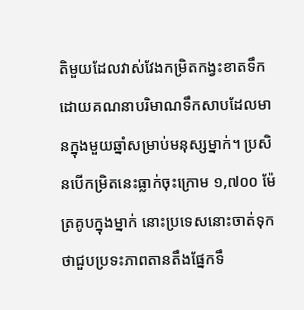តិមួយដែលវាស់វែងកម្រិតកង្វះខាតទឹក ដោយគណនាបរិមាណទឹកសាបដែលមានក្នុងមួយឆ្នាំសម្រាប់មនុស្សម្នាក់។ ប្រសិនបើកម្រិតនេះធ្លាក់ចុះក្រោម ១,៧០០ ម៉ែត្រគូបក្នុងម្នាក់ នោះប្រទេសនោះចាត់ទុកថាជួបប្រទះភាពតានតឹងផ្នែកទឹ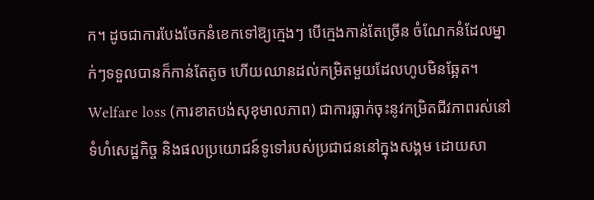ក។ ដូចជាការបែងចែកនំខេកទៅឱ្យក្មេងៗ បើក្មេងកាន់តែច្រើន ចំណែកនំដែលម្នាក់ៗទទួលបានក៏កាន់តែតូច ហើយឈានដល់កម្រិតមួយដែលហូបមិនឆ្អែត។
Welfare loss (ការខាតបង់សុខុមាលភាព) ជាការធ្លាក់ចុះនូវកម្រិតជីវភាពរស់នៅ ទំហំសេដ្ឋកិច្ច និងផលប្រយោជន៍ទូទៅរបស់ប្រជាជននៅក្នុងសង្គម ដោយសា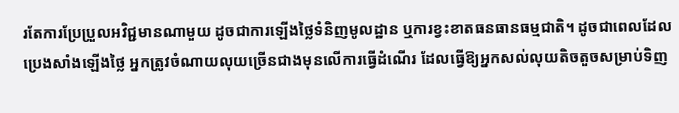រតែការប្រែប្រួលអវិជ្ជមានណាមួយ ដូចជាការឡើងថ្លៃទំនិញមូលដ្ឋាន ឬការខ្វះខាតធនធានធម្មជាតិ។ ដូចជាពេលដែលប្រេងសាំងឡើងថ្លៃ អ្នកត្រូវចំណាយលុយច្រើនជាងមុនលើការធ្វើដំណើរ ដែលធ្វើឱ្យអ្នកសល់លុយតិចតួចសម្រាប់ទិញ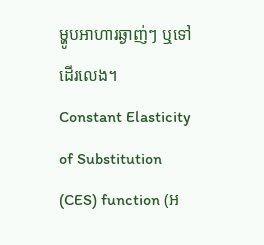ម្ហូបអាហារឆ្ងាញ់ៗ ឬទៅដើរលេង។
Constant Elasticity of Substitution (CES) function (អ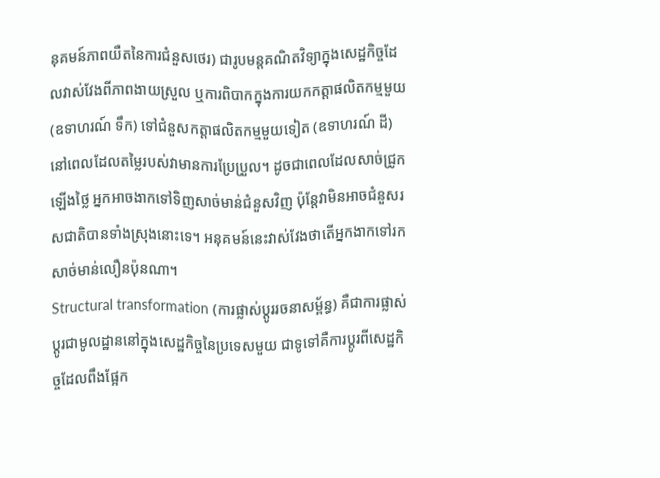នុគមន៍ភាពយឺតនៃការជំនួសថេរ) ជារូបមន្តគណិតវិទ្យាក្នុងសេដ្ឋកិច្ចដែលវាស់វែងពីភាពងាយស្រួល ឬការពិបាកក្នុងការយកកត្តាផលិតកម្មមួយ (ឧទាហរណ៍ ទឹក) ទៅជំនួសកត្តាផលិតកម្មមួយទៀត (ឧទាហរណ៍ ដី) នៅពេលដែលតម្លៃរបស់វាមានការប្រែប្រួល។ ដូចជាពេលដែលសាច់ជ្រូកឡើងថ្លៃ អ្នកអាចងាកទៅទិញសាច់មាន់ជំនួសវិញ ប៉ុន្តែវាមិនអាចជំនួសរសជាតិបានទាំងស្រុងនោះទេ។ អនុគមន៍នេះវាស់វែងថាតើអ្នកងាកទៅរកសាច់មាន់លឿនប៉ុនណា។
Structural transformation (ការផ្លាស់ប្តូររចនាសម្ព័ន្ធ) គឺជាការផ្លាស់ប្តូរជាមូលដ្ឋាននៅក្នុងសេដ្ឋកិច្ចនៃប្រទេសមួយ ជាទូទៅគឺការប្តូរពីសេដ្ឋកិច្ចដែលពឹងផ្អែក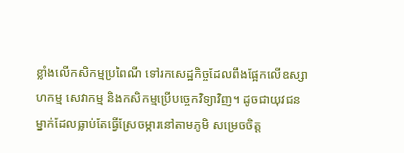ខ្លាំងលើកសិកម្មប្រពៃណី ទៅរកសេដ្ឋកិច្ចដែលពឹងផ្អែកលើឧស្សាហកម្ម សេវាកម្ម និងកសិកម្មប្រើបច្ចេកវិទ្យាវិញ។ ដូចជាយុវជនម្នាក់ដែលធ្លាប់តែធ្វើស្រែចម្ការនៅតាមភូមិ សម្រេចចិត្ត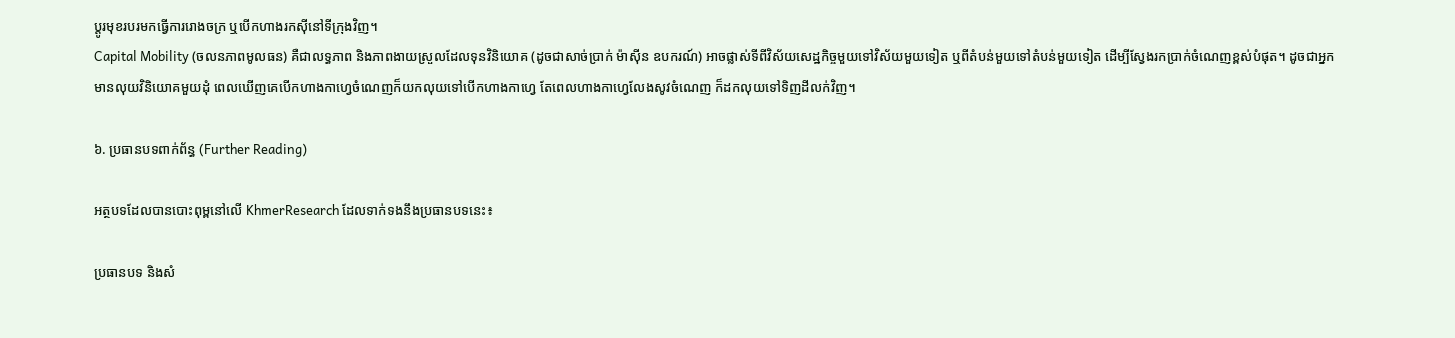ប្តូរមុខរបរមកធ្វើការរោងចក្រ ឬបើកហាងរកស៊ីនៅទីក្រុងវិញ។
Capital Mobility (ចលនភាពមូលធន) គឺជាលទ្ធភាព និងភាពងាយស្រួលដែលទុនវិនិយោគ (ដូចជាសាច់ប្រាក់ ម៉ាស៊ីន ឧបករណ៍) អាចផ្លាស់ទីពីវិស័យសេដ្ឋកិច្ចមួយទៅវិស័យមួយទៀត ឬពីតំបន់មួយទៅតំបន់មួយទៀត ដើម្បីស្វែងរកប្រាក់ចំណេញខ្ពស់បំផុត។ ដូចជាអ្នកមានលុយវិនិយោគមួយដុំ ពេលឃើញគេបើកហាងកាហ្វេចំណេញក៏យកលុយទៅបើកហាងកាហ្វេ តែពេលហាងកាហ្វេលែងសូវចំណេញ ក៏ដកលុយទៅទិញដីលក់វិញ។

៦. ប្រធានបទពាក់ព័ន្ធ (Further Reading)

អត្ថបទដែលបានបោះពុម្ពនៅលើ KhmerResearch ដែលទាក់ទងនឹងប្រធានបទនេះ៖

ប្រធានបទ និងសំ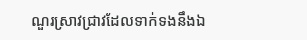ណួរស្រាវជ្រាវដែលទាក់ទងនឹងឯ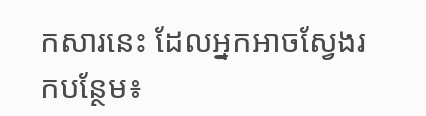កសារនេះ ដែលអ្នកអាចស្វែងរកបន្ថែម៖